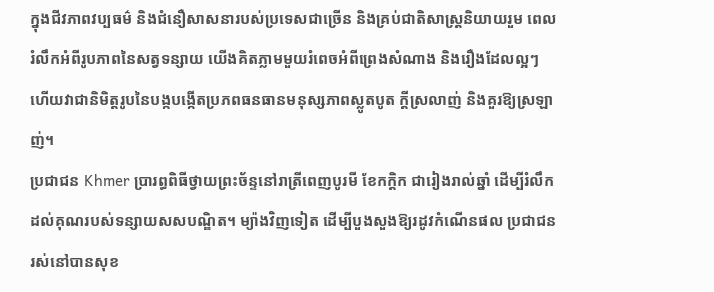ក្នុងជីវភាពវប្បធម៌ និងជំនឿសាសនារបស់ប្រទេសជាច្រើន និងគ្រប់ជាតិសាស្ត្រនិយាយរួម ពេលរំលឹកអំពីរូបភាពនៃសត្វទន្សាយ យើងគិតភ្លាមមួយរំពេចអំពីព្រេងសំណាង និងរឿងដែលល្អៗ ហើយវាជានិមិត្តរូបនៃបង្កបង្កើតប្រភពធនធានមនុស្សភាពស្លូតបូត ក្តីស្រលាញ់ និងគួរឱ្យស្រឡាញ់។
ប្រជាជន Khmer ប្រារព្ធពិធីថ្វាយព្រះច័ន្ទនៅរាត្រីពេញបូរមី ខែកក្តិក ជារៀងរាល់ឆ្នាំ ដើម្បីរំលឹកដល់គុណរបស់ទន្សាយសសបណ្ឌិត។ ម្យ៉ាងវិញទៀត ដើម្បីបួងសួងឱ្យរដូវកំណើនផល ប្រជាជនរស់នៅបានសុខ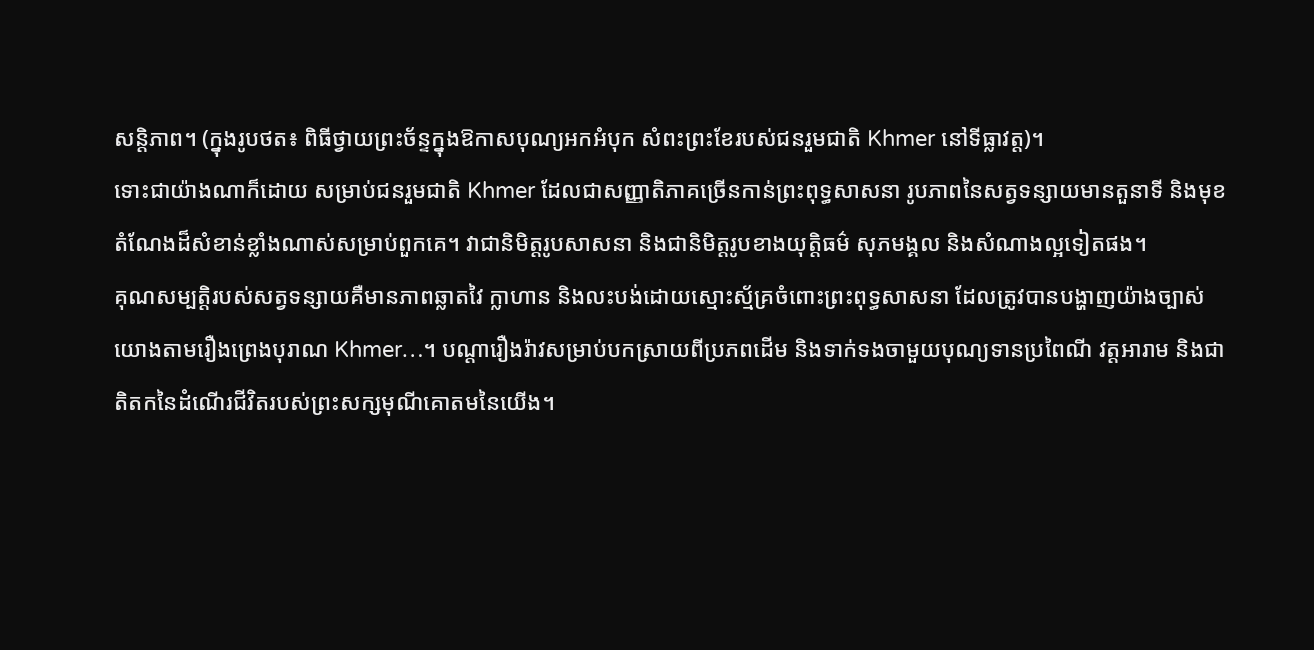សន្តិភាព។ (ក្នុងរូបថត៖ ពិធីថ្វាយព្រះច័ន្ទក្នុងឱកាសបុណ្យអកអំបុក សំពះព្រះខែរបស់ជនរួមជាតិ Khmer នៅទីធ្លាវត្ត)។
ទោះជាយ៉ាងណាក៏ដោយ សម្រាប់ជនរួមជាតិ Khmer ដែលជាសញ្ញាតិភាគច្រើនកាន់ព្រះពុទ្ធសាសនា រូបភាពនៃសត្វទន្សាយមានតួនាទី និងមុខតំណែងដ៏សំខាន់ខ្លាំងណាស់សម្រាប់ពួកគេ។ វាជានិមិត្តរូបសាសនា និងជានិមិត្តរូបខាងយុត្តិធម៌ សុភមង្គល និងសំណាងល្អទៀតផង។
គុណសម្បត្តិរបស់សត្វទន្សាយគឺមានភាពឆ្លាតវៃ ក្លាហាន និងលះបង់ដោយស្មោះស្ម័គ្រចំពោះព្រះពុទ្ធសាសនា ដែលត្រូវបានបង្ហាញយ៉ាងច្បាស់ យោងតាមរឿងព្រេងបុរាណ Khmer…។ បណ្តារឿងរ៉ាវសម្រាប់បកស្រាយពីប្រភពដើម និងទាក់ទងចាមួយបុណ្យទានប្រពៃណី វត្តអារាម និងជាតិតកនៃដំណើរជីវិតរបស់ព្រះសក្សមុណីគោតមនៃយើង។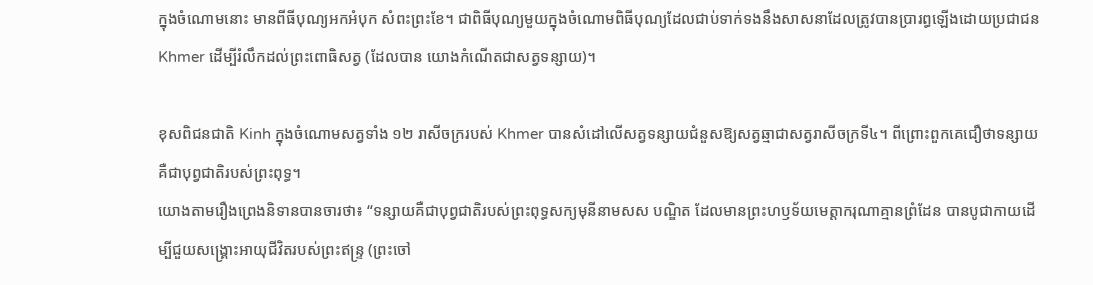ក្នុងចំណោមនោះ មានពីធីបុណ្យអកអំបុក សំពះព្រះខែ។ ជាពិធីបុណ្យមួយក្នុងចំណោមពិធីបុណ្យដែលជាប់ទាក់ទងនឹងសាសនាដែលត្រូវបានប្រារព្ធឡើងដោយប្រជាជន Khmer ដើម្បីរំលឹកដល់ព្រះពោធិសត្វ (ដែលបាន យោងកំណើតជាសត្វទន្សាយ)។

ខុសពិជនជាតិ Kinh ក្នុងចំណោមសត្វទាំង ១២ រាសីចក្ររបស់ Khmer បានសំដៅលើសត្វទន្សាយជំនួសឱ្យសត្វឆ្មាជាសត្វរាសីចក្រទី៤។ ពីព្រោះពួកគេជឿថាទន្សាយគឺជាបុព្វជាតិរបស់ព្រះពុទ្ធ។
យោងតាមរឿងព្រេងនិទានបានចារថា៖ “ទន្សាយគឺជាបុព្វជាតិរបស់ព្រះពុទ្ធសក្យមុនីនាមសស បណ្ឌិត ដែលមានព្រះហឫទ័យមេត្តាករុណាគ្មានព្រំដែន បានបូជាកាយដើម្បីជួយសង្គ្រោះអាយុជីវិតរបស់ព្រះឥន្ទ្រ (ព្រះចៅ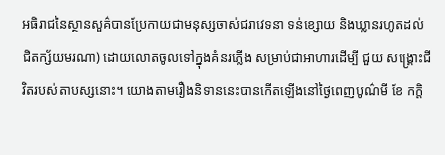អធិរាជនៃស្ថានសួគ៌បានប្រែកាយជាមនុស្សចាស់ជរាវេទនា ទន់ខ្សោយ និងឃ្លានរហូតដល់ជិតក្ស័យមរណា) ដោយលោតចូលទៅក្នុងគំនរភ្លើង សម្រាប់ជាអាហារដើម្បី ជួយ សង្គ្រោះជីវិតរបស់តាបស្សនោះ។ យោងតាមរឿងនិទាននេះបានកើតឡើងនៅថ្ងៃពេញបូណ៌មី ខែ កក្តិ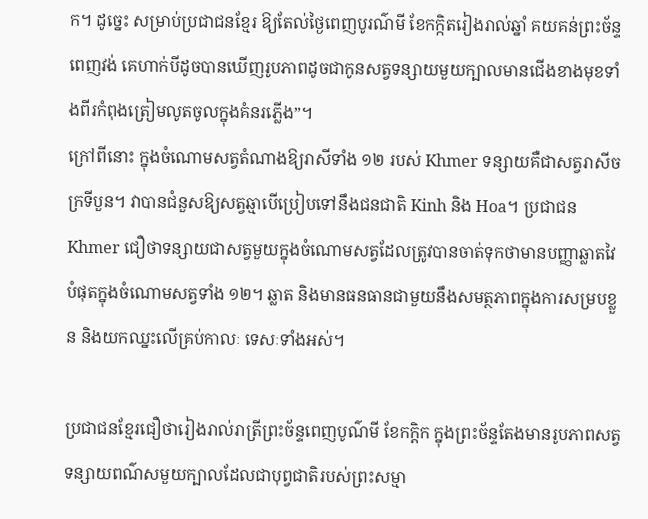ក។ ដូច្នេះ សម្រាប់ប្រជាជនខ្មែរ ឱ្យតែល់ថ្ងៃពេញបូរណ៌មី ខែកក្កិតរៀងរាល់ឆ្នាំ គយគន់ព្រះច័ន្ទពេញវង់ គេហាក់បីដូចបានឃើញរូបភាពដូចជាកូនសត្វទន្សាយមួយក្បាលមានជើងខាងមុខទាំងពីរកំពុងត្រៀមលូតចូលក្នុងគំនរភ្លើង”។
ក្រៅពីនោះ ក្នុងចំណោមសត្វតំណាងឱ្យរាសីទាំង ១២ របស់ Khmer ទន្សាយគឺជាសត្វរាសីចក្រទីបួន។ វាបានជំនួសឱ្យសត្វឆ្មាបើប្រៀបទៅនឹងជនជាតិ Kinh និង Hoa។ ប្រជាជន Khmer ជឿថាទន្សាយជាសត្វមួយក្នុងចំណោមសត្វដែលត្រូវបានចាត់ទុកថាមានបញ្ញាឆ្លាតវៃបំផុតក្នុងចំណោមសត្វទាំង ១២។ ឆ្លាត និងមានធនធានជាមួយនឹងសមត្ថភាពក្នុងការសម្របខ្លួន និងយកឈ្នះលើគ្រប់កាលៈ ទេសៈទាំងអស់។

ប្រជាជនខ្មែរជឿថារៀងរាល់រាត្រីព្រះច័ន្ទពេញបូណ៌មី ខែកក្តិក ក្នុងព្រះច័ន្ទតែងមានរូបភាពសត្វទន្សាយពណ៌សមួយក្បាលដែលជាបុព្វជាតិរបស់ព្រះសម្មា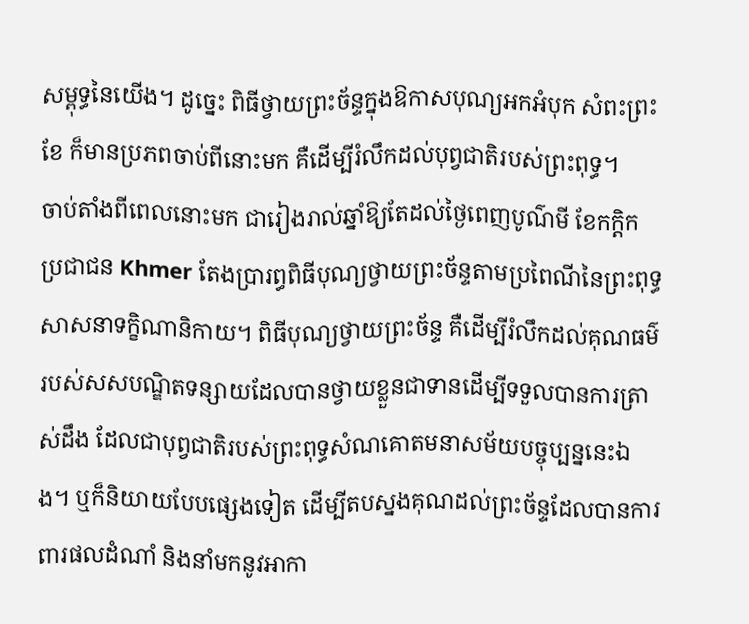សម្ពុទ្ធនៃយើង។ ដូច្នេះ ពិធីថ្វាយព្រះច័ន្ទក្នុងឱកាសបុណ្យអកអំបុក សំពះព្រះខែ ក៏មានប្រភពចាប់ពីនោះមក គឺដើម្បីរំលឹកដល់បុព្វជាតិរបស់ព្រះពុទ្ធ។
ចាប់តាំងពីពេលនោះមក ជារៀងរាល់ឆ្នាំឱ្យតែដល់ថ្ងៃពេញបូណ៌មី ខែកក្តិក ប្រជាជន Khmer តែងប្រារព្ធពិធីបុណ្យថ្វាយព្រះច័ន្ទតាមប្រពៃណីនៃព្រះពុទ្ធសាសនាទក្ខិណានិកាយ។ ពិធីបុណ្យថ្វាយព្រះច័ន្ទ គឺដើម្បីរំលឹកដល់គុណធម៌របស់សសបណ្ឌិតទន្សាយដែលបានថ្វាយខ្លួនជាទានដើម្បីទទួលបានការត្រាស់ដឹង ដែលជាបុព្វជាតិរបស់ព្រះពុទ្ធសំណគោតមនាសម័យបច្ចុប្បន្ននេះឯង។ ឬក៏និយាយបែបផ្សេងទៀត ដើម្បីតបស្នងគុណដល់ព្រះច័ន្ទដែលបានការពារផលដំណាំ និងនាំមកនូវអាកា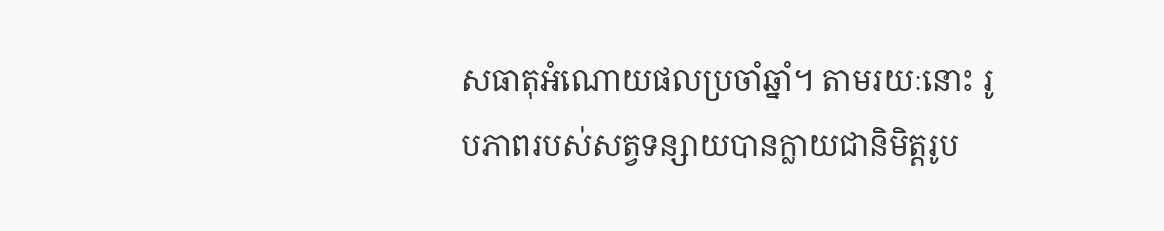សធាតុអំណោយផលប្រចាំឆ្នាំ។ តាមរយៈនោះ រូបភាពរបស់សត្វទន្សាយបានក្លាយជានិមិត្តរូប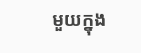មួយក្នុង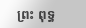ព្រះ ពុទ្ធ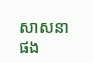សាសនាផង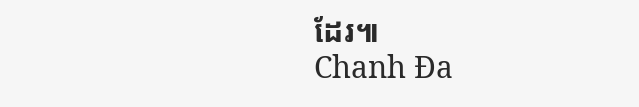ដែរ៕
Chanh Đa